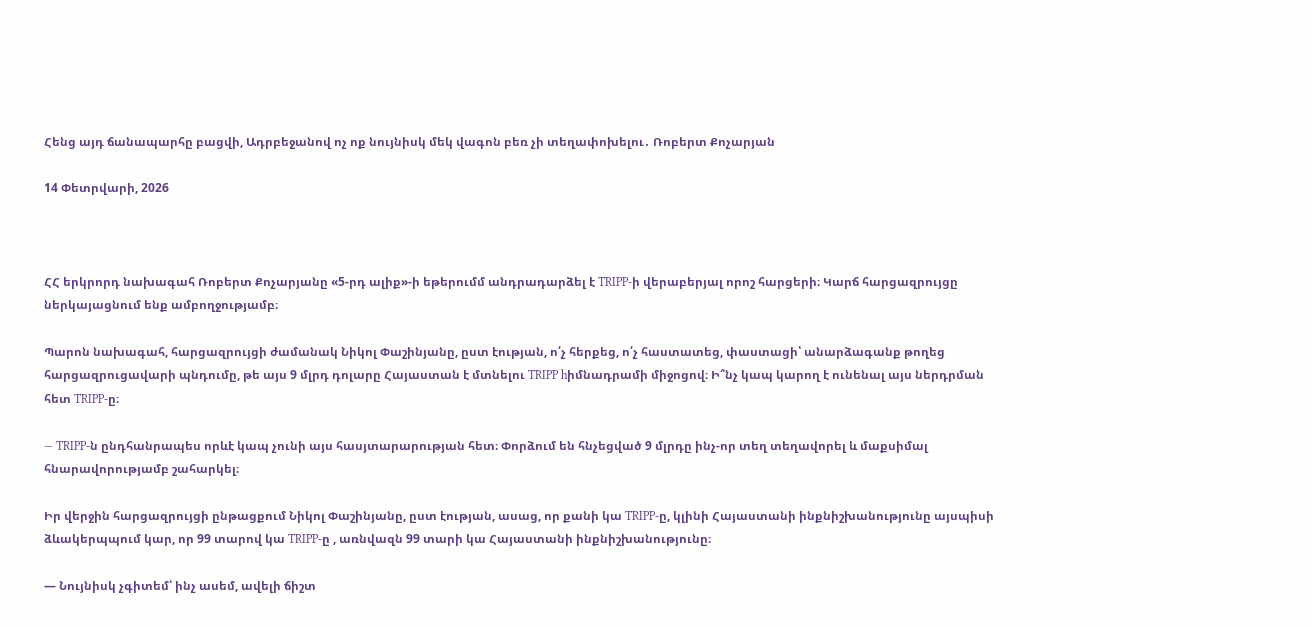Հենց այդ ճանապարհը բացվի, Ադրբեջանով ոչ ոք նույնիսկ մեկ վագոն բեռ չի տեղափոխելու․ Ռոբերտ Քոչարյան

14 Փետրվարի, 2026



ՀՀ երկրորդ նախագահ Ռոբերտ Քոչարյանը «5-րդ ալիք»-ի եթերումմ անդրադարձել է TRIPP-ի վերաբերյալ որոշ հարցերի։ Կարճ հարցազրույցը ներկայացնում ենք ամբողջությամբ։

Պարոն նախագահ, հարցազրույցի ժամանակ Նիկոլ Փաշինյանը, ըստ էության, ո՛չ հերքեց, ո՛չ հաստատեց, փաստացի՝ անարձագանք թողեց հարցազրուցավարի պնդումը, թե այս 9 մլրդ դոլարը Հայաստան է մտնելու TRIPP hիմնադրամի միջոցով։ Ի՞նչ կապ կարող է ունենալ այս ներդրման հետ TRIPP-ը։

— TRIPP-ն ընդհանրապես որևէ կապ չունի այս հասյտարարության հետ։ Փորձում են հնչեցված 9 մլրդը ինչ-որ տեղ տեղավորել և մաքսիմալ հնարավորությամբ շահարկել։

Իր վերջին հարցազրույցի ընթացքում Նիկոլ Փաշինյանը, ըստ էության, ասաց, որ քանի կա TRIPP-ը, կլինի Հայաստանի ինքնիշխանությունը այսպիսի ձևակերպպում կար, որ 99 տարով կա TRIPP-ը , առնվազն 99 տարի կա Հայաստանի ինքնիշխանությունը։

— Նույնիսկ չգիտեմ՝ ինչ ասեմ, ավելի ճիշտ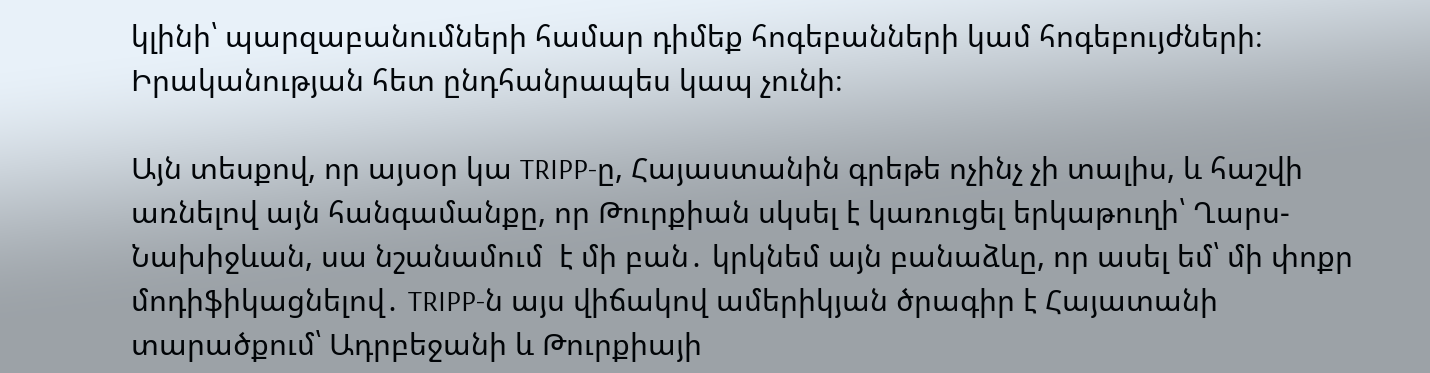կլինի՝ պարզաբանումների համար դիմեք հոգեբանների կամ հոգեբույժների։ Իրականության հետ ընդհանրապես կապ չունի։

Այն տեսքով, որ այսօր կա TRIPP-ը, Հայաստանին գրեթե ոչինչ չի տալիս, և հաշվի առնելով այն հանգամանքը, որ Թուրքիան սկսել է կառուցել երկաթուղի՝ Ղարս-Նախիջևան, սա նշանամում  է մի բան․ կրկնեմ այն բանաձևը, որ ասել եմ՝ մի փոքր մոդիֆիկացնելով․ TRIPP-ն այս վիճակով ամերիկյան ծրագիր է Հայատանի տարածքում՝ Ադրբեջանի և Թուրքիայի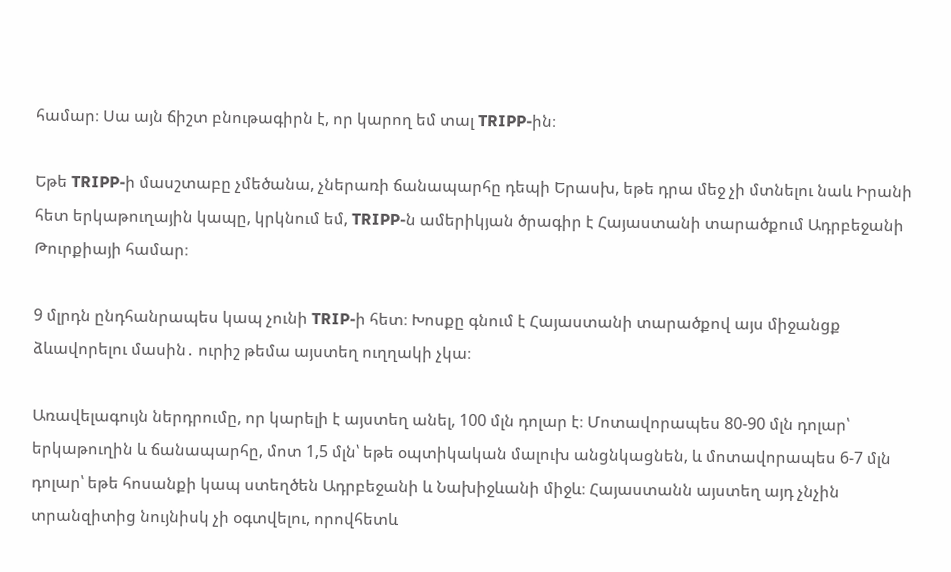համար։ Սա այն ճիշտ բնութագիրն է, որ կարող եմ տալ TRIPP-ին։

Եթե TRIPP-ի մասշտաբը չմեծանա, չներառի ճանապարհը դեպի Երասխ, եթե դրա մեջ չի մտնելու նաև Իրանի հետ երկաթուղային կապը, կրկնում եմ, TRIPP-ն ամերիկյան ծրագիր է Հայաստանի տարածքում Ադրբեջանի  Թուրքիայի համար։

9 մլրդն ընդհանրապես կապ չունի TRIP-ի հետ։ Խոսքը գնում է Հայաստանի տարածքով այս միջանցք ձևավորելու մասին․ ուրիշ թեմա այստեղ ուղղակի չկա։

Առավելագույն ներդրումը, որ կարելի է այստեղ անել, 100 մլն դոլար է։ Մոտավորապես 80-90 մլն դոլար՝ երկաթուղին և ճանապարհը, մոտ 1,5 մլն՝ եթե օպտիկական մալուխ անցնկացնեն, և մոտավորապես 6-7 մլն դոլար՝ եթե հոսանքի կապ ստեղծեն Ադրբեջանի և Նախիջևանի միջև։ Հայաստանն այստեղ այդ չնչին տրանզիտից նույնիսկ չի օգտվելու, որովհետև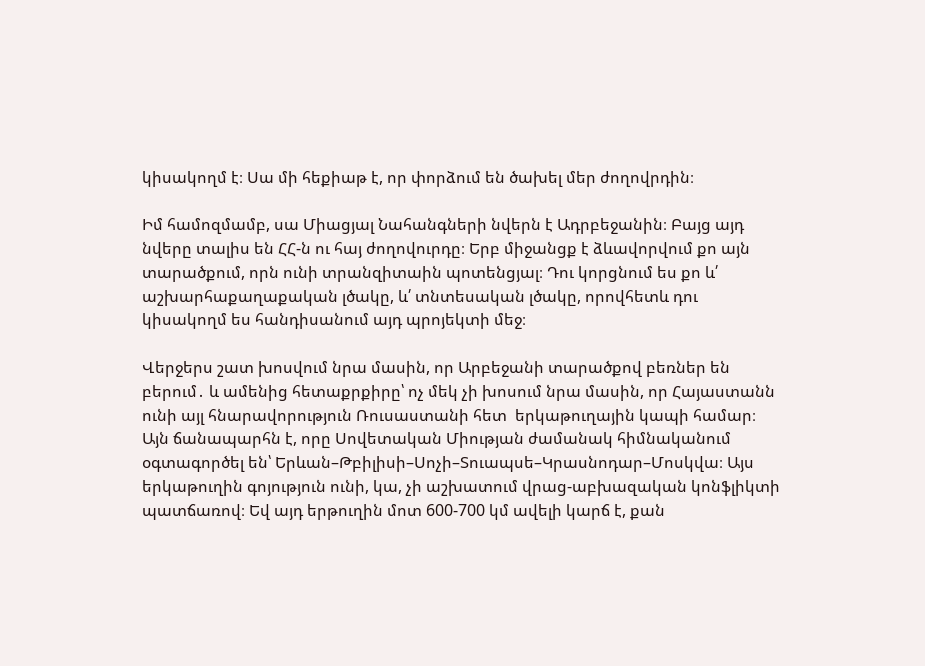կիսակողմ է։ Սա մի հեքիաթ է, որ փորձում են ծախել մեր ժողովրդին։

Իմ համոզմամբ, սա Միացյալ Նահանգների նվերն է Ադրբեջանին։ Բայց այդ նվերը տալիս են ՀՀ-ն ու հայ ժողովուրդը։ Երբ միջանցք է ձևավորվում քո այն տարածքում, որն ունի տրանզիտաին պոտենցյալ։ Դու կորցնում ես քո և՛ աշխարհաքաղաքական լծակը, և՛ տնտեսական լծակը, որովհետև դու կիսակողմ ես հանդիսանում այդ պրոյեկտի մեջ։

Վերջերս շատ խոսվում նրա մասին, որ Արբեջանի տարածքով բեռներ են բերում․ և ամենից հետաքրքիրը՝ ոչ մեկ չի խոսում նրա մասին, որ Հայաստանն ունի այլ հնարավորություն Ռուսաստանի հետ  երկաթուղային կապի համար։ Այն ճանապարհն է, որը Սովետական Միության ժամանակ հիմնականում օգտագործել են՝ Երևան–Թբիլիսի–Սոչի–Տուապսե–Կրասնոդար–Մոսկվա։ Այս երկաթուղին գոյություն ունի, կա, չի աշխատում վրաց-աբխազական կոնֆլիկտի պատճառով։ Եվ այդ երթուղին մոտ 600-700 կմ ավելի կարճ է, քան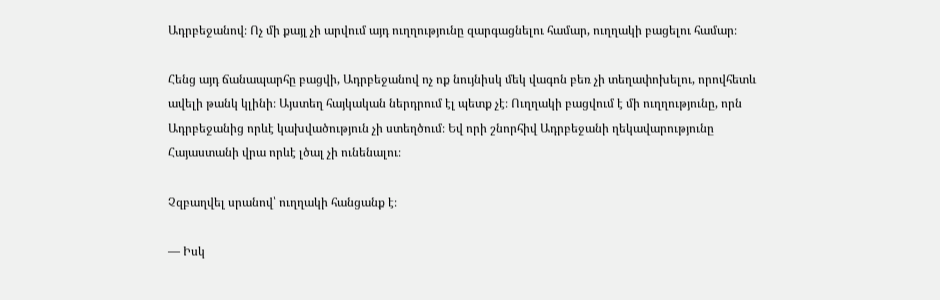Ադրբեջանով։ Ոչ մի քայլ չի արվում այդ ուղղությունը զարգացնելու համար, ուղղակի բացելու համար։

Հենց այդ ճանապարհը բացվի, Ադրբեջանով ոչ ոք նույնիսկ մեկ վագոն բեռ չի տեղափոխելու, որովհետև ավելի թանկ կլինի։ Այստեղ հայկական ներդրում էլ պետք չէ։ Ուղղակի բացվում է մի ուղղությունը, որն Ադրբեջանից որևէ կախվածություն չի ստեղծում։ Եվ որի շնորհիվ Ադրբեջանի ղեկավարությունը Հայաստանի վրա որևէ լծալ չի ունենալու։

Չզբաղվել սրանով՝ ուղղակի հանցանք է։

— Իսկ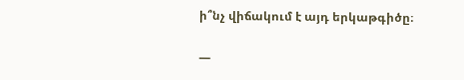ի՞նչ վիճակում է այդ երկաթգիծը։

—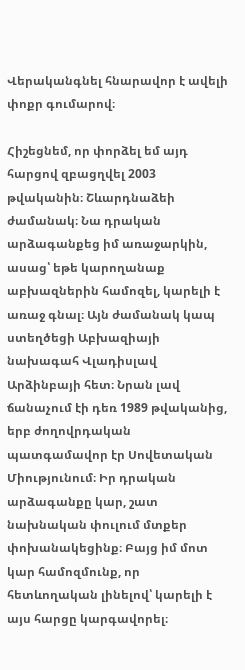Վերականգնել հնարավոր է ավելի փոքր գումարով։

Հիշեցնեմ, որ փորձել եմ այդ հարցով զբացղվել 2003 թվականին։ Շևարդնաձեի ժամանակ։ Նա դրական արձագանքեց իմ առաջարկին, ասաց՝ եթե կարողանաք աբխազներին համոզել, կարելի է առաջ գնալ։ Այն ժամանակ կապ ստեղծեցի Աբխազիայի նախագահ Վլադիսլավ Արձինբայի հետ։ Նրան լավ ճանաչում էի դեռ 1989 թվականից, երբ ժողովրդական պատգամավոր էր Սովետական Միությունում։ Իր դրական արձագանքը կար, շատ նախնական փուլում մտքեր փոխանակեցինք։ Բայց իմ մոտ կար համոզմունք, որ հետևողական լինելով՝ կարելի է  այս հարցը կարգավորել։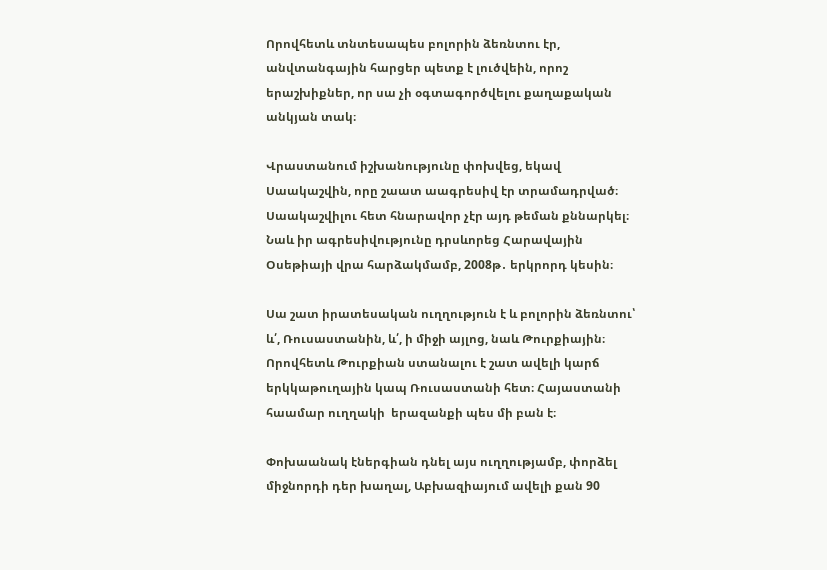Որովհետև տնտեսապես բոլորին ձեռնտու էր, անվտանգային հարցեր պետք է լուծվեին, որոշ երաշխիքներ, որ սա չի օգտագործվելու քաղաքական անկյան տակ։

Վրաստանում իշխանությունը փոխվեց, եկավ Սաակաշվին, որը շաատ աագրեսիվ էր տրամադրված։ Սաակաշվիլու հետ հնարավոր չէր այդ թեման քննարկել։ Նաև իր ագրեսիվությունը դրսևորեց Հարավային Օսեթիայի վրա հարձակմամբ, 2008թ․ երկրորդ կեսին։

Սա շատ իրատեսական ուղղություն է և բոլորին ձեռնտու՝ և՛, Ռուսաստանին, և՛, ի միջի այլոց, նաև Թուրքիային։ Որովհետև Թուրքիան ստանալու է շատ ավելի կարճ երկկաթուղային կապ Ռուսաստանի հետ։ Հայաստանի հաամար ուղղակի  երազանքի պես մի բան է։

Փոխաանակ էներգիան դնել այս ուղղությամբ, փորձել միջնորդի դեր խաղալ, Աբխազիայում ավելի քան 90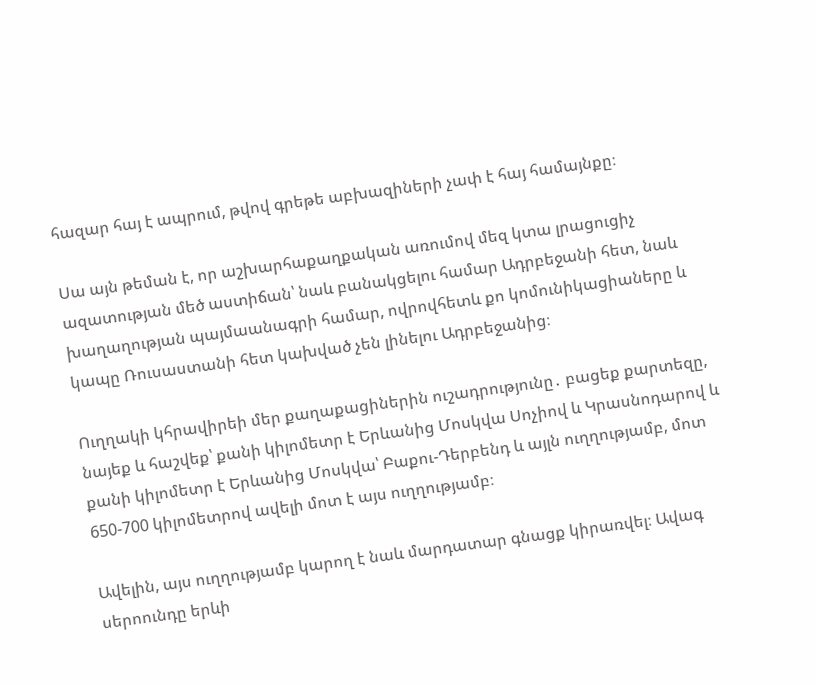հազար հայ է ապրում, թվով գրեթե աբխազիների չափ է հայ համայնքը։

Սա այն թեման է, որ աշխարհաքաղքական առումով մեզ կտա լրացուցիչ ազատության մեծ աստիճան՝ նաև բանակցելու համար Ադրբեջանի հետ, նաև խաղաղության պայմաանագրի համար, ովրովհետև քո կոմունիկացիաները և կապը Ռուսաստանի հետ կախված չեն լինելու Ադրբեջանից։

Ուղղակի կհրավիրեի մեր քաղաքացիներին ուշադրությունը․ բացեք քարտեզը, նայեք և հաշվեք՝ քանի կիլոմետր է Երևանից Մոսկվա Սոչիով և Կրասնոդարով և քանի կիլոմետր է Երևանից Մոսկվա՝ Բաքու-Դերբենդ և այլն ուղղությամբ, մոտ 650-700 կիլոմետրով ավելի մոտ է այս ուղղությամբ։

Ավելին, այս ուղղությամբ կարող է նաև մարդատար գնացք կիրառվել։ Ավագ սերոունդը երևի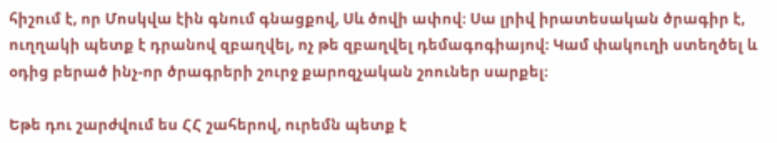հիշում է, որ Մոսկվա էին գնում գնացքով, Սև ծովի ափով։ Սա լրիվ իրատեսական ծրագիր է, ուղղակի պետք է դրանով զբաղվել, ոչ թե զբաղվել դեմագոգիայով։ Կամ փակուղի ստեղծել և օդից բերած ինչ-որ ծրագրերի շուրջ քարոզչական շոուներ սարքել։

Եթե դու շարժվում ես ՀՀ շահերով, ուրեմն պետք է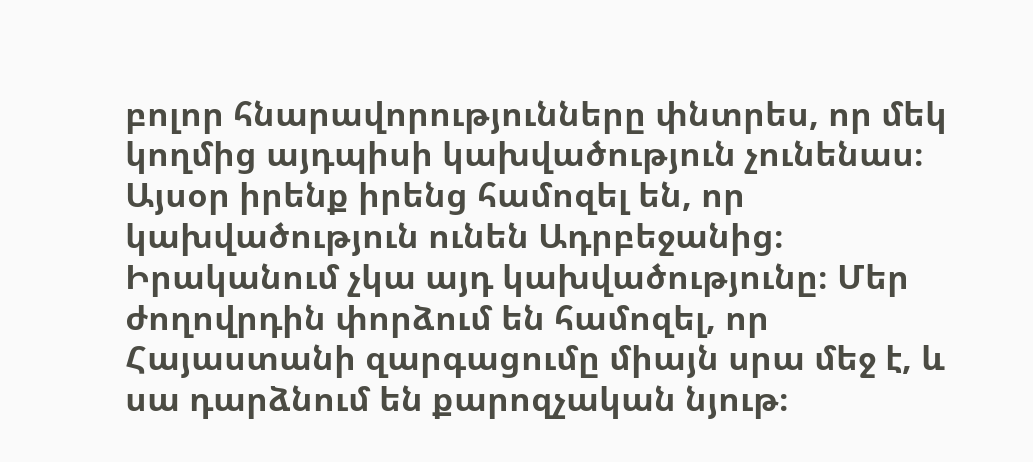բոլոր հնարավորությունները փնտրես, որ մեկ կողմից այդպիսի կախվածություն չունենաս։ Այսօր իրենք իրենց համոզել են, որ կախվածություն ունեն Ադրբեջանից։ Իրականում չկա այդ կախվածությունը։ Մեր ժողովրդին փորձում են համոզել, որ Հայաստանի զարգացումը միայն սրա մեջ է, և սա դարձնում են քարոզչական նյութ։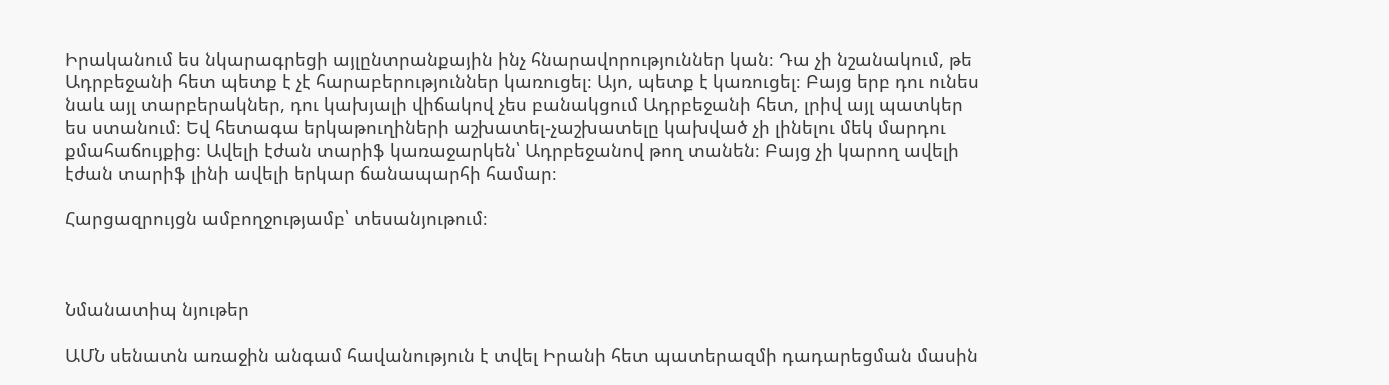Իրականում ես նկարագրեցի այլընտրանքային ինչ հնարավորություններ կան։ Դա չի նշանակում, թե Ադրբեջանի հետ պետք է չէ հարաբերություններ կառուցել։ Այո, պետք է կառուցել։ Բայց երբ դու ունես նաև այլ տարբերակներ, դու կախյալի վիճակով չես բանակցում Ադրբեջանի հետ, լրիվ այլ պատկեր ես ստանում։ Եվ հետագա երկաթուղիների աշխատել-չաշխատելը կախված չի լինելու մեկ մարդու քմահաճույքից։ Ավելի էժան տարիֆ կառաջարկեն՝ Ադրբեջանով թող տանեն։ Բայց չի կարող ավելի էժան տարիֆ լինի ավելի երկար ճանապարհի համար։

Հարցազրույցն ամբողջությամբ՝ տեսանյութում։



Նմանատիպ նյութեր

ԱՄՆ սենատն առաջին անգամ հավանություն է տվել Իրանի հետ պատերազմի դադարեցման մասին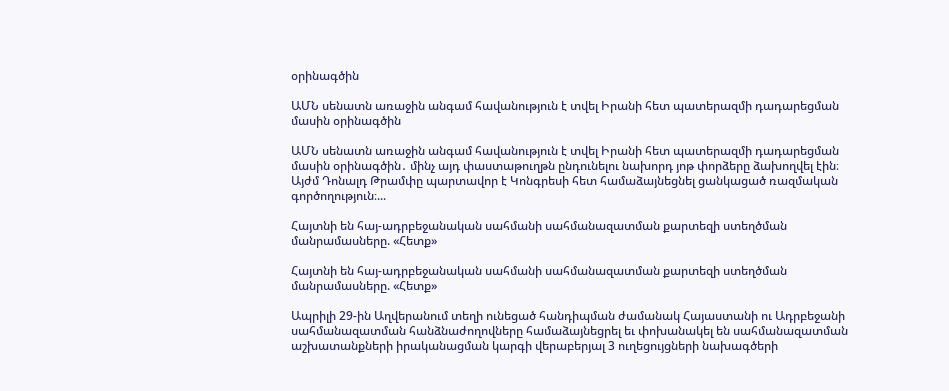օրինագծին

ԱՄՆ սենատն առաջին անգամ հավանություն է տվել Իրանի հետ պատերազմի դադարեցման մասին օրինագծին

ԱՄՆ սենատն առաջին անգամ հավանություն է տվել Իրանի հետ պատերազմի դադարեցման մասին օրինագծին․ մինչ այդ փաստաթուղթն ընդունելու նախորդ յոթ փորձերը ձախողվել էին։ Այժմ Դոնալդ Թրամփը պարտավոր է Կոնգրեսի հետ համաձայնեցնել ցանկացած ռազմական գործողություն։...

Հայտնի են հայ-ադրբեջանական սահմանի սահմանազատման քարտեզի ստեղծման մանրամասները. «Հետք»

Հայտնի են հայ-ադրբեջանական սահմանի սահմանազատման քարտեզի ստեղծման մանրամասները. «Հետք»

Ապրիլի 29-ին Աղվերանում տեղի ունեցած հանդիպման ժամանակ Հայաստանի ու Ադրբեջանի սահմանազատման հանձնաժողովները համաձայնեցրել եւ փոխանակել են սահմանազատման աշխատանքների իրականացման կարգի վերաբերյալ 3 ուղեցույցների նախագծերի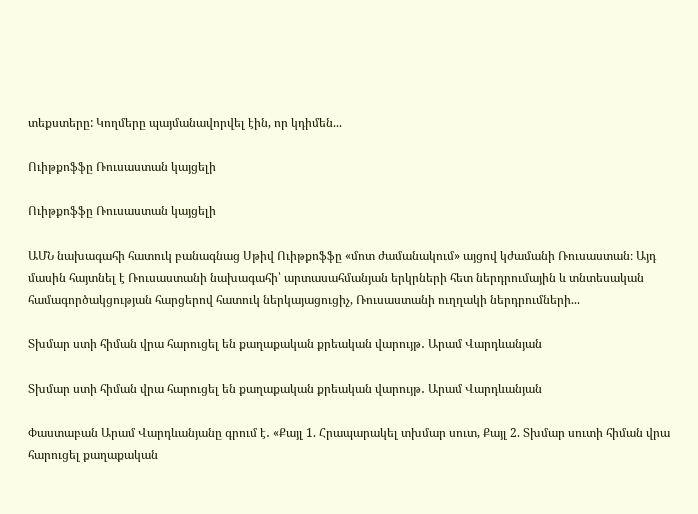տեքստերը: Կողմերը պայմանավորվել էին, որ կդիմեն...

Ուիթքոֆֆը Ռուսաստան կայցելի

Ուիթքոֆֆը Ռուսաստան կայցելի

ԱՄՆ նախագահի հատուկ բանագնաց Սթիվ Ուիթքոֆֆը «մոտ ժամանակում» այցով կժամանի Ռուսաստան։ Այդ մասին հայտնել է Ռուսաստանի նախագահի՝ արտասահմանյան երկրների հետ ներդրումային և տնտեսական համագործակցության հարցերով հատուկ ներկայացուցիչ, Ռուսաստանի ուղղակի ներդրումների...

Տխմար ստի հիման վրա հարուցել են քաղաքական քրեական վարույթ․ Արամ Վարդևանյան

Տխմար ստի հիման վրա հարուցել են քաղաքական քրեական վարույթ․ Արամ Վարդևանյան

Փաստաբան Արամ Վարդևանյանը գրում է․ «Քայլ 1. Հրապարակել տխմար սուտ, Քայլ 2. Տխմար սուտի հիման վրա հարուցել քաղաքական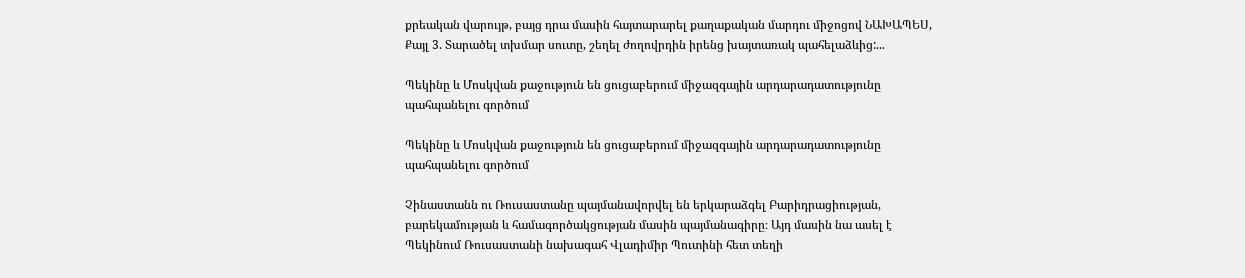քրեական վարույթ, բայց դրա մասին հայտարարել քաղաքական մարդու միջոցով ՆԱԽԱՊԵՍ, Քայլ 3. Տարածել տխմար սուտը, շեղել ժողովրդին իրենց խայտառակ պահելաձևից:...

Պեկինը և Մոսկվան քաջություն են ցուցաբերում միջազգային արդարադատությունը պահպանելու գործում

Պեկինը և Մոսկվան քաջություն են ցուցաբերում միջազգային արդարադատությունը պահպանելու գործում

Չինաստանն ու Ռուսաստանը պայմանավորվել են երկարաձգել Բարիդրացիության, բարեկամության և համագործակցության մասին պայմանագիրը։ Այդ մասին նա ասել է Պեկինում Ռուսաստանի նախագահ Վլադիմիր Պուտինի հետ տեղի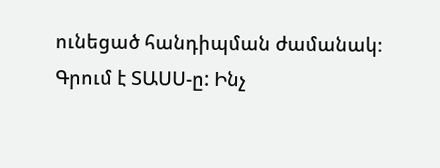ունեցած հանդիպման ժամանակ։ Գրում է ՏԱՍՍ-ը: Ինչ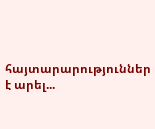հայտարարություններ է արել...